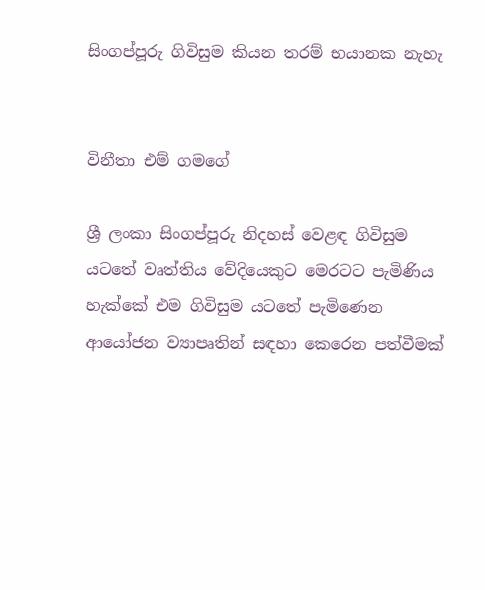සිංගප්පූරු ගිවිසුම කියන තරම් භයානක නැහැ


විනීතා එම් ගමගේ

ශ්‍රී ලංකා සිංගප්පූරු නිදහස් වෙළඳ ගිවිසුම යටතේ වෘත්තිය වේදියෙකුට මෙරටට පැමිණිය හැක්කේ එම ගිවිසුම යටතේ පැමිණෙන ආයෝජන ව්‍යාපෘතින් සඳහා කෙරෙන පත්වීමක්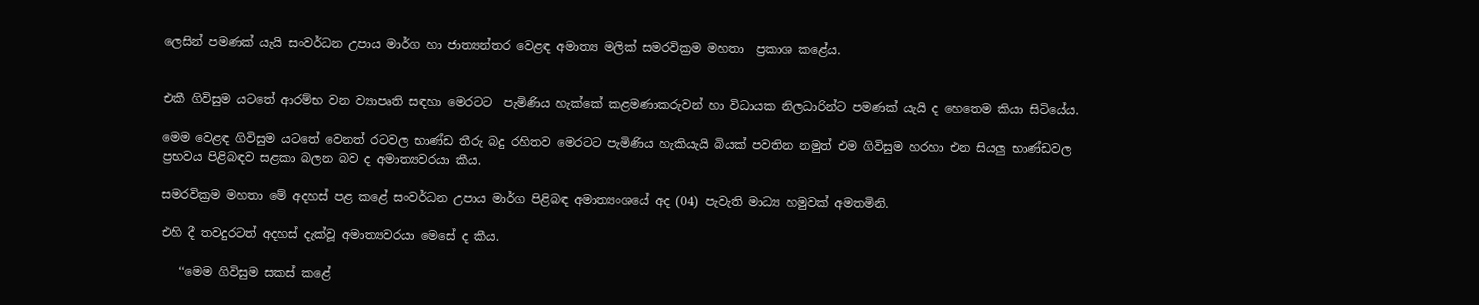ලෙසින් පමණක් යැයි සංවර්ධන උපාය මාර්ග හා ජාත්‍යන්තර වෙළඳ අමාත්‍ය මලික් සමරවික්‍රම මහතා  ප්‍රකාශ කළේය.


එකී ගිවිසුම යටතේ ආරම්භ වන ව්‍යාපෘති සඳහා මෙරටට  පැමිණිය හැක්කේ කළමණාකරුවන් හා විධායක නිලධාරින්ට පමණක් යැයි ද හෙතෙම කියා සිටියේය.

මෙම වෙළඳ ගිවිසුම යටතේ වෙනත් රටවල භාණ්ඩ තීරු බදු රහිතව මෙරටට පැමිණිය හැකියැයි බියක් පවතින නමුත් එම ගිවිසුම හරහා එන සියලු භාණ්ඩවල ප්‍රභවය පිළිබඳව සළකා බලන බව ද අමාත්‍යවරයා කීය.

සමරවික්‍රම මහතා මේ අදහස් පළ කළේ සංවර්ධන උපාය මාර්ග පිළිබඳ අමාත්‍යංශයේ අද (04) පැවැති මාධ්‍ය හමුවක් අමතමිනි.

එහි දී තවදුරටත් අදහස් දැක්වූ අමාත්‍යවරයා මෙසේ ද කීය.

   ‘‘මෙම ගිවිසුම සකස් කළේ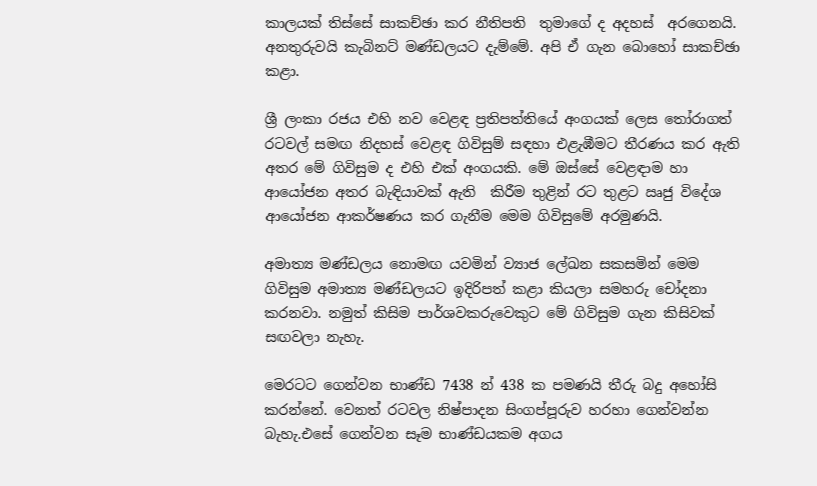කාලයක් තිස්සේ සාකච්ඡා කර නීතිපති  තුමාගේ ද අදහස්  අරගෙනයි. අනතුරුවයි කැබිනට් මණ්ඩලයට දැම්මේ. අපි ඒ ගැන බොහෝ සාකච්ඡා කළා.

ශ්‍රී ලංකා රජය එහි නව වෙළඳ ප්‍රතිපත්තියේ අංගයක් ලෙස තෝරාගත් රටවල් සමඟ නිදහස් වෙළඳ ගිවිසුම් සඳහා එළැඹීමට තීරණය කර ඇති අතර මේ ගිවිසුම ද එහි එක් අංගයකි. මේ ඔස්සේ වෙළඳාම හා ආයෝජන අතර බැඳියාවක් ඇති  කිරීම තුළින් රට තුළට ඍජු විදේශ ආයෝජන ආකර්ෂණය කර ගැනීම මෙම ගිවිසුමේ අරමුණයි.

අමාත්‍ය මණ්ඩලය නොමඟ යවමින් ව්‍යාජ ලේඛන සකසමින් මෙම ගිවිසුම අමාත්‍ය මණ්ඩලයට ඉදිරිපත් කළා කියලා සමහරු චෝදනා කරනවා. නමුත් කිසිම පාර්ශවකරුවෙකුට මේ ගිවිසුම ගැන කිසිවක් සඟවලා නැහැ.

මෙරටට ගෙන්වන භාණ්ඩ 7438 න් 438 ක පමණයි තීරු බදු අහෝසි කරන්නේ. වෙනත් රටවල නිෂ්පාදන සිංගප්පූරුව හරහා ගෙන්වන්න බැහැ.එසේ ගෙන්වන සෑම භාණ්ඩයකම අගය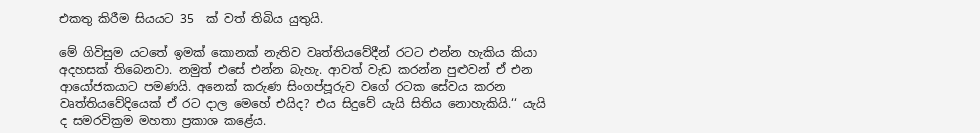එකතු කිරීම සියයට 35  ක් වත් තිබිය යුතුයි.

මේ ගිවිසුම යටතේ ඉමක් කොනක් නැතිව වෘත්තියවේදීන් රටට එන්න හැකිය කියා අදහසක් තිබෙනවා. නමුත් එසේ එන්න බැහැ. ආවත් වැඩ කරන්න පුළුවන් ඒ එන ආයෝජකයාට පමණයි. අනෙක් කරුණ සිංගප්පූරුව වගේ රටක සේවය කරන වෘත්තියවේදියෙක් ඒ රට දාල මෙහේ එයිද? එය සිදුවේ යැයි සිතිය නොහැකියි.‘‘ යැයි ද සමරවික්‍රම මහතා ප්‍රකාශ කළේය.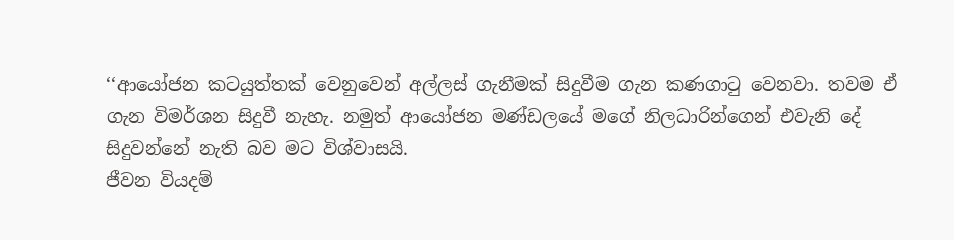‘‘ආයෝජන කටයුත්තක් වෙනුවෙන් අල්ලස් ගැනීමක් සිදුවීම ගැන කණගාටු වෙනවා. තවම ඒ ගැන විමර්ශන සිදුවී නැහැ. නමුත් ආයෝජන මණ්ඩලයේ මගේ නිලධාරින්ගෙන් එවැනි දේ සිදුවන්නේ නැති බව මට විශ්වාසයි.
ජීවන වියදම්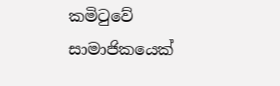කමිටුවේ සාමාජිකයෙක්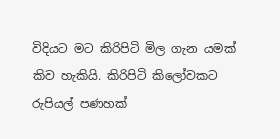විදියට මට කිරිපිටි මිල ගැන යමක් කිව හැකියි. කිරිපිටි කිලෝවකට රුපියල් පණහක්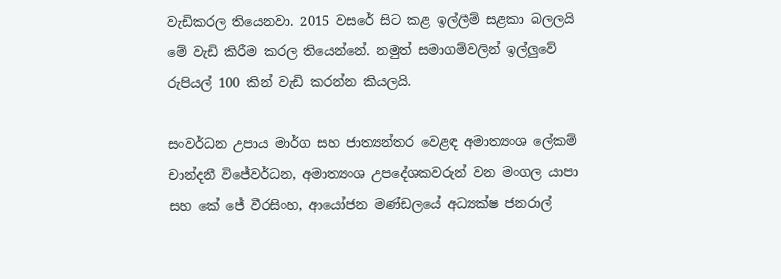වැඩිකරල තියෙනවා. 2015 වසරේ සිට කළ ඉල්ලීම් සළකා බලලයි මේ වැඩි කිරීම කරල තියෙන්නේ. නමුත් සමාගම්වලින් ඉල්ලුවේ රුපියල් 100 කින් වැඩි කරන්න කියලයි.

සංවර්ධන උපාය මාර්ග සහ ජාත්‍යන්තර වෙළඳ අමාත්‍යංශ ලේකම් චාන්දනී විජේවර්ධන, අමාත්‍යංශ උපදේශකවරුන් වන මංගල යාපා සහ කේ ජේ වීරසිංහ, ආයෝජන මණ්ඩලයේ අධ්‍යක්ෂ ජනරාල්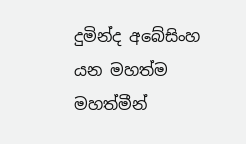දුමින්ද අබේසිංහ යන මහත්ම මහත්මීන්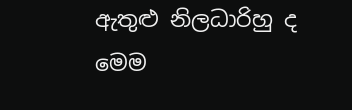ඇතුළු නිලධාරිහු ද මෙම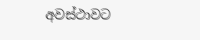අවස්ථාවට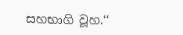සහභාගි වූහ.‘‘